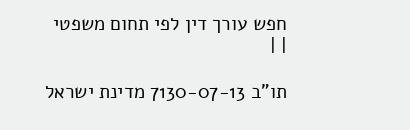חפש עורך דין לפי תחום משפטי
| |

תו"ב 7130-07-13 מדינת ישראל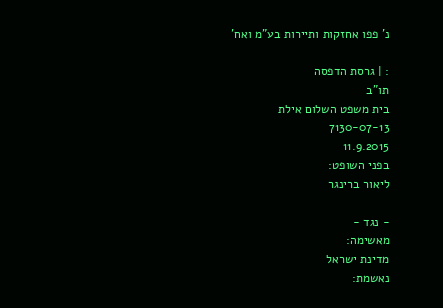נ' פפו אחזקות ותיירות בע"מ ואח'

: | גרסת הדפסה
תו"ב
בית משפט השלום אילת
7130-07-13
11.9.2015
בפני השופט:
ליאור ברינגר

- נגד -
מאשימה:
מדינת ישראל
נאשמת: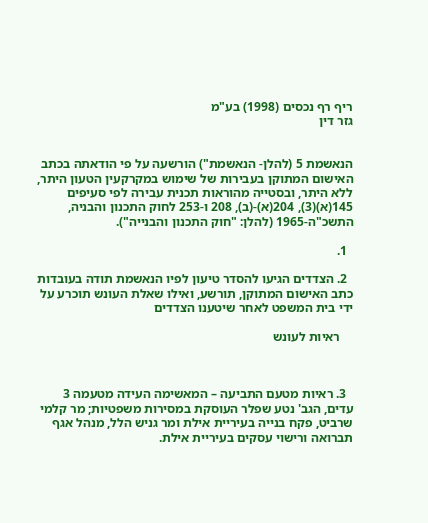ריף רף נכסים (1998) בע"מ
גזר דין


הנאשמת 5 (להלן- הנאשמת") הורשעה על פי הודאתה בכתב האישום המתוקן בעבירות של שימוש במקרקעין הטעון היתר, ללא היתר, ובסטייה מהוראות תכנית עבירה לפי סעיפים 145(א)(3), 204(א)-(ב), 208 ו-253 לחוק התכנון והבניה, התשכ"ה-1965 (להלן: "חוק התכנון והבנייה").

  1.

  2. הצדדים הגיעו להסדר טיעון לפיו הנאשמת תודה בעובדות כתב האישום המתוקן, תורשע, ואילו שאלת העונש תוכרע על ידי בית המשפט לאחר שיטענו הצדדים

    ראיות לעונש



  3. ראיות מטעם התביעה – המאשימה העידה מטעמה 3 עדים, הגב' נטע שפלר העוסקת במסירות משפטיות; מר קלמי שרביט, פקח בנייה בעיריית אילת ומר גניש הלל, מנהל אגף תברואה ורישוי עסקים בעיריית אילת.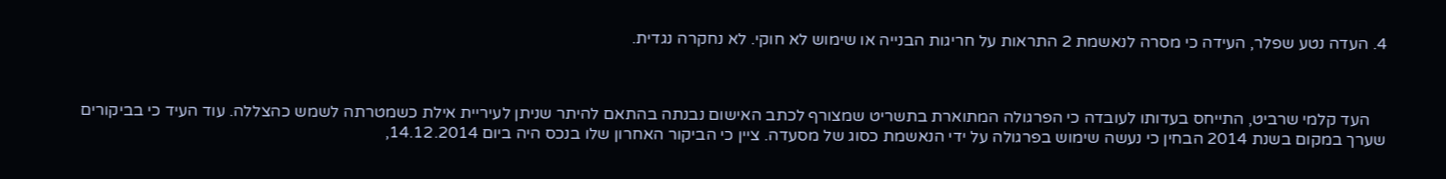4. העדה נטע שפלר, העידה כי מסרה לנאשמת 2 התראות על חריגות הבנייה או שימוש לא חוקי. לא נחקרה נגדית.



    העד קלמי שרביט, התייחס בעדותו לעובדה כי הפרגולה המתוארת בתשריט שמצורף לכתב האישום נבנתה בהתאם להיתר שניתן לעיריית אילת כשמטרתה לשמש כהצללה. עוד העיד כי בביקורים שערך במקום בשנת 2014 הבחין כי נעשה שימוש בפרגולה על ידי הנאשמת כסוג של מסעדה. ציין כי הביקור האחרון שלו בנכס היה ביום 14.12.2014,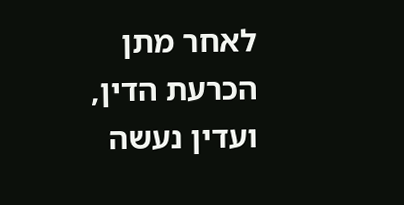לאחר מתן הכרעת הדין, ועדין נעשה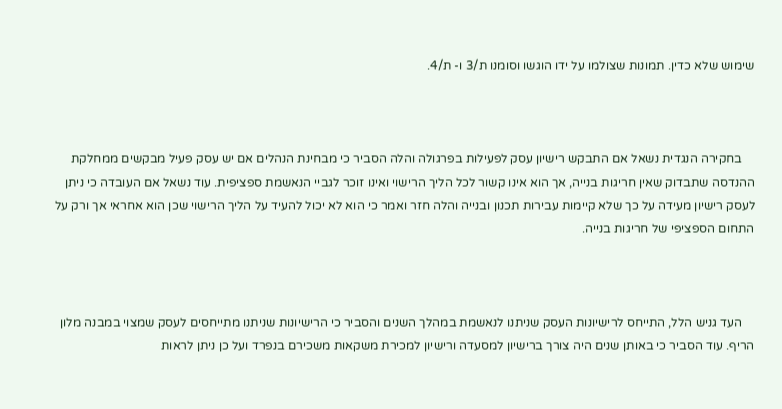שימוש שלא כדין. תמונות שצולמו על ידו הוגשו וסומנו ת/3 ו- ת/4.



    בחקירה הנגדית נשאל אם התבקש רישיון עסק לפעילות בפרגולה והלה הסביר כי מבחינת הנהלים אם יש עסק פעיל מבקשים ממחלקת ההנדסה שתבדוק שאין חריגות בנייה, אך הוא אינו קשור לכל הליך הרישוי ואינו זוכר לגביי הנאשמת ספציפית. עוד נשאל אם העובדה כי ניתן לעסק רישיון מעידה על כך שלא קיימות עבירות תכנון ובנייה והלה חזר ואמר כי הוא לא יכול להעיד על הליך הרישוי שכן הוא אחראי אך ורק על התחום הספציפי של חריגות בנייה.



    העד גניש הלל, התייחס לרישיונות העסק שניתנו לנאשמת במהלך השנים והסביר כי הרישיונות שניתנו מתייחסים לעסק שמצוי במבנה מלון הריף. עוד הסביר כי באותן שנים היה צורך ברישיון למסעדה ורישיון למכירת משקאות משכירם בנפרד ועל כן ניתן לראות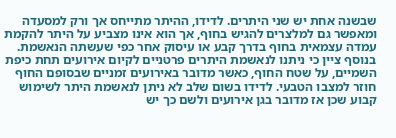שבשנה אחת יש שני היתרים. לדידו, ההיתר מתייחס אך ורק למסעדה ומאפשר גם למלצרים להגיש בחוף, אך הוא אינו מצביע על היתר להקמת עמדה עצמאית בחוף בדרך קבע או עיסוק אחר כפי שעשתה הנאשמת. בנוסף ציין כי ניתנו לנאשמת היתרים פרטניים לקיום אירועים תחת כיפת השמיים, על שטח החוף, כאשר מדובר באירועים זמניים שבסופם החוף חוזר למצבו הטבעי. לדידו בשום שלב לא ניתן לנאשמת היתר לשימוש קבוע שכן אז מדובר בגן אירועים ולשם כך יש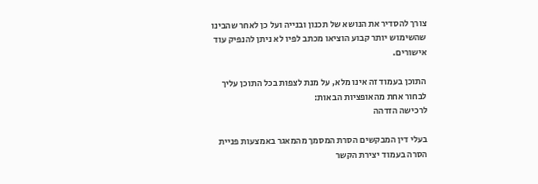צורך להסדיר את הנושא של תכנון ובנייה ועל כן לאחר שהבינו שהשימוש יותר קבוע הוציאו מכתב לפיו לא ניתן להנפיק עוד אישורים.

התוכן בעמוד זה אינו מלא, על מנת לצפות בכל התוכן עליך לבחור אחת מהאופציות הבאות:
לרכישה הזדהה

בעלי דין המבקשים הסרת המסמך מהמאגר באמצעות פניית הסרה בעמוד יצירת הקשר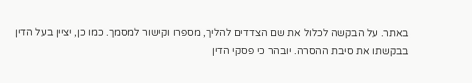באתר. על הבקשה לכלול את שם הצדדים להליך, מספרו וקישור למסמך. כמו כן, יציין בעל הדין בבקשתו את סיבת ההסרה. יובהר כי פסקי הדין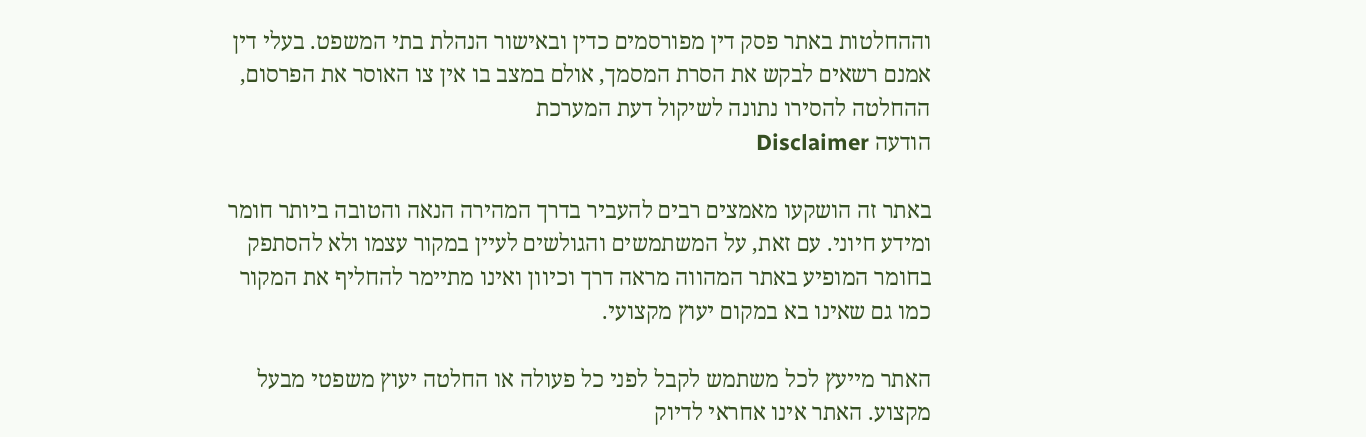וההחלטות באתר פסק דין מפורסמים כדין ובאישור הנהלת בתי המשפט. בעלי דין אמנם רשאים לבקש את הסרת המסמך, אולם במצב בו אין צו האוסר את הפרסום, ההחלטה להסירו נתונה לשיקול דעת המערכת
הודעה Disclaimer

באתר זה הושקעו מאמצים רבים להעביר בדרך המהירה הנאה והטובה ביותר חומר ומידע חיוני. עם זאת, על המשתמשים והגולשים לעיין במקור עצמו ולא להסתפק בחומר המופיע באתר המהווה מראה דרך וכיוון ואינו מתיימר להחליף את המקור כמו גם שאינו בא במקום יעוץ מקצועי.

האתר מייעץ לכל משתמש לקבל לפני כל פעולה או החלטה יעוץ משפטי מבעל מקצוע. האתר אינו אחראי לדיוק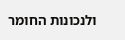ולנכונות החומר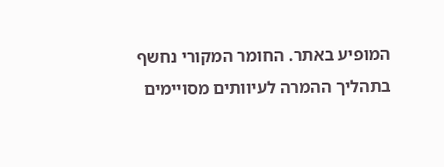המופיע באתר. החומר המקורי נחשף בתהליך ההמרה לעיוותים מסויימים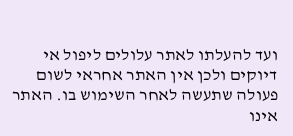ועד להעלתו לאתר עלולים ליפול אי דיוקים ולכן אין האתר אחראי לשום פעולה שתעשה לאחר השימוש בו. האתר אינו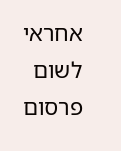אחראי לשום פרסום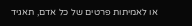או לאמיתות פרטים של כל אדם, תאגיד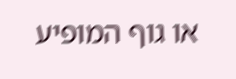או גוף המופיע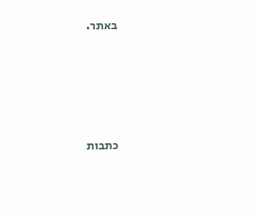באתר.




כתבות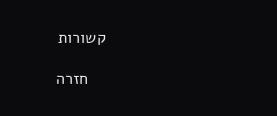קשורות

    חזרה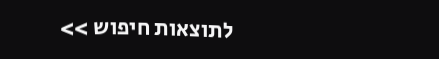לתוצאות חיפוש >>